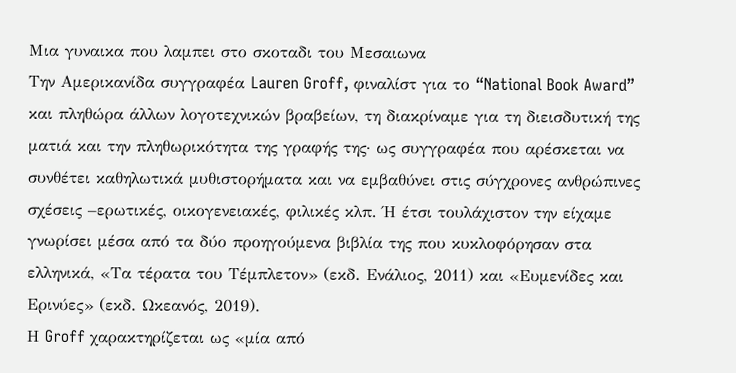Μια γυναικα που λαμπει στο σκοταδι του Μεσαιωνα
Την Αμερικανίδα συγγραφέα Lauren Groff, φιναλίστ για το “National Book Award” και πληθώρα άλλων λογοτεχνικών βραβείων, τη διακρίναμε για τη διεισδυτική της ματιά και την πληθωρικότητα της γραφής της· ως συγγραφέα που αρέσκεται να συνθέτει καθηλωτικά μυθιστορήματα και να εμβαθύνει στις σύγχρονες ανθρώπινες σχέσεις –ερωτικές, οικογενειακές, φιλικές κλπ. Ή έτσι τουλάχιστον την είχαμε γνωρίσει μέσα από τα δύο προηγούμενα βιβλία της που κυκλοφόρησαν στα ελληνικά, «Τα τέρατα του Τέμπλετον» (εκδ. Ενάλιος, 2011) και «Ευμενίδες και Ερινύες» (εκδ. Ωκεανός, 2019).
Η Groff χαρακτηρίζεται ως «μία από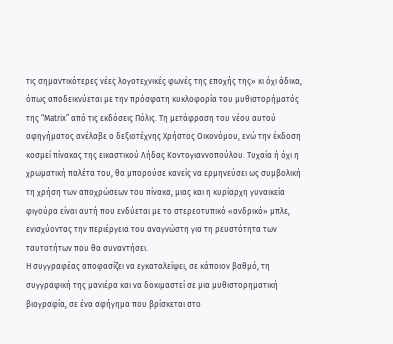τις σημαντικότερες νέες λογοτεχνικές φωνές της εποχής της» κι όχι άδικα, όπως αποδεικνύεται με την πρόσφατη κυκλοφορία του μυθιστορήματός της “Matrix” από τις εκδόσεις Πόλις. Τη μετάφραση του νέου αυτού αφηγήματος ανέλαβε ο δεξιοτέχνης Χρήστος Οικονόμου, ενώ την έκδοση κοσμεί πίνακας της εικαστικού Λήδας Κοντογιαννοπούλου. Τυχαία ή όχι η χρωματική παλέτα του, θα μπορούσε κανείς να ερμηνεύσει ως συμβολική τη χρήση των αποχρώσεων του πίνακα, μιας και η κυρίαρχη γυναικεία φιγούρα είναι αυτή που ενδύεται με το στερεοτυπικό «ανδρικό» μπλε, ενισχύοντας την περιέργεια του αναγνώστη για τη ρευστότητα των ταυτοτήτων που θα συναντήσει.
Η συγγραφέας αποφασίζει να εγκαταλείψει, σε κάποιον βαθμό, τη συγγραφική της μανιέρα και να δοκιμαστεί σε μια μυθιστορηματική βιογραφία, σε ένα αφήγημα που βρίσκεται στο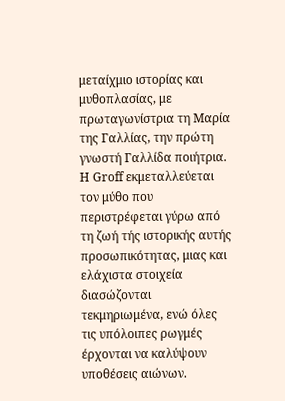μεταίχμιο ιστορίας και μυθοπλασίας, με πρωταγωνίστρια τη Μαρία της Γαλλίας, την πρώτη γνωστή Γαλλίδα ποιήτρια. Η Groff εκμεταλλεύεται τον μύθο που περιστρέφεται γύρω από τη ζωή τής ιστορικής αυτής προσωπικότητας, μιας και ελάχιστα στοιχεία διασώζονται τεκμηριωμένα, ενώ όλες τις υπόλοιπες ρωγμές έρχονται να καλύψουν υποθέσεις αιώνων.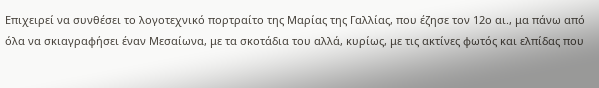Επιχειρεί να συνθέσει το λογοτεχνικό πορτραίτο της Μαρίας της Γαλλίας, που έζησε τον 12ο αι., μα πάνω από όλα να σκιαγραφήσει έναν Μεσαίωνα, με τα σκοτάδια του αλλά, κυρίως, με τις ακτίνες φωτός και ελπίδας που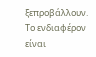ξεπροβάλλουν. Το ενδιαφέρον είναι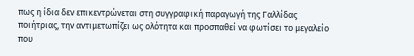πως η ίδια δεν επικεντρώνεται στη συγγραφική παραγωγή της Γαλλίδας ποιήτριας, την αντιμετωπίζει ως ολότητα και προσπαθεί να φωτίσει το μεγαλείο που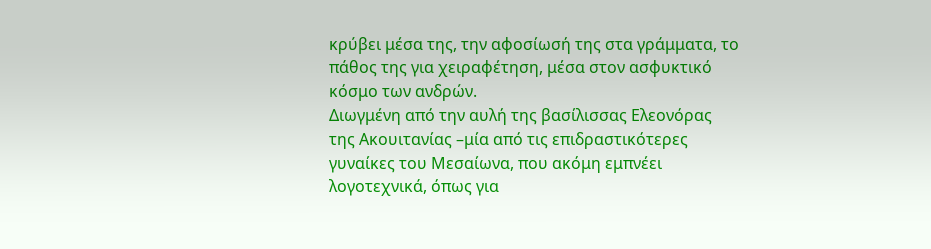κρύβει μέσα της, την αφοσίωσή της στα γράμματα, το πάθος της για χειραφέτηση, μέσα στον ασφυκτικό κόσμο των ανδρών.
Διωγμένη από την αυλή της βασίλισσας Ελεονόρας της Ακουιτανίας –μία από τις επιδραστικότερες γυναίκες του Μεσαίωνα, που ακόμη εμπνέει λογοτεχνικά, όπως για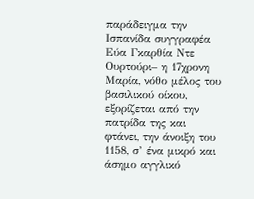παράδειγμα την Ισπανίδα συγγραφέα Εύα Γκαρθία Ντε Ουρτούρι– η 17χρονη Μαρία, νόθο μέλος του βασιλικού οίκου, εξορίζεται από την πατρίδα της και φτάνει, την άνοιξη του 1158, σ’ ένα μικρό και άσημο αγγλικό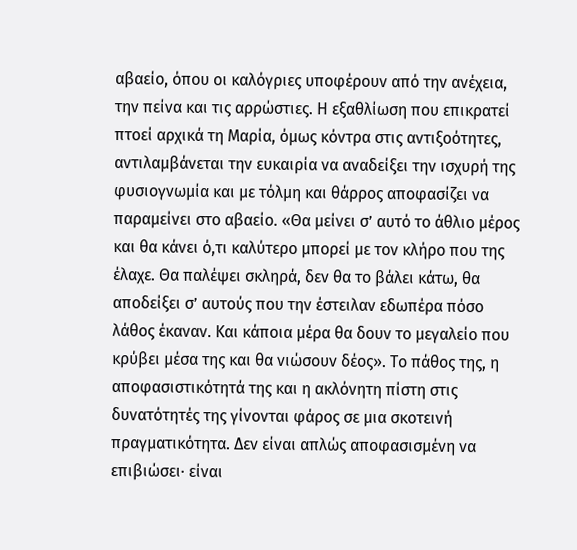αβαείο, όπου οι καλόγριες υποφέρουν από την ανέχεια, την πείνα και τις αρρώστιες. Η εξαθλίωση που επικρατεί πτοεί αρχικά τη Μαρία, όμως κόντρα στις αντιξοότητες, αντιλαμβάνεται την ευκαιρία να αναδείξει την ισχυρή της φυσιογνωμία και με τόλμη και θάρρος αποφασίζει να παραμείνει στο αβαείο. «Θα μείνει σ’ αυτό το άθλιο μέρος και θα κάνει ό,τι καλύτερο μπορεί με τον κλήρο που της έλαχε. Θα παλέψει σκληρά, δεν θα το βάλει κάτω, θα αποδείξει σ’ αυτούς που την έστειλαν εδωπέρα πόσο λάθος έκαναν. Και κάποια μέρα θα δουν το μεγαλείο που κρύβει μέσα της και θα νιώσουν δέος». Το πάθος της, η αποφασιστικότητά της και η ακλόνητη πίστη στις δυνατότητές της γίνονται φάρος σε μια σκοτεινή πραγματικότητα. Δεν είναι απλώς αποφασισμένη να επιβιώσει· είναι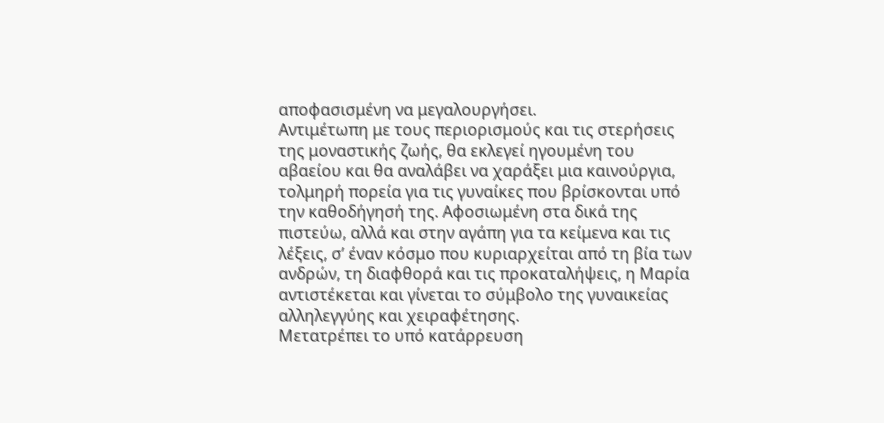αποφασισμένη να μεγαλουργήσει.
Αντιμέτωπη με τους περιορισμούς και τις στερήσεις της μοναστικής ζωής, θα εκλεγεί ηγουμένη του αβαείου και θα αναλάβει να χαράξει μια καινούργια, τολμηρή πορεία για τις γυναίκες που βρίσκονται υπό την καθοδήγησή της. Αφοσιωμένη στα δικά της πιστεύω, αλλά και στην αγάπη για τα κείμενα και τις λέξεις, σ’ έναν κόσμο που κυριαρχείται από τη βία των ανδρών, τη διαφθορά και τις προκαταλήψεις, η Μαρία αντιστέκεται και γίνεται το σύμβολο της γυναικείας αλληλεγγύης και χειραφέτησης.
Μετατρέπει το υπό κατάρρευση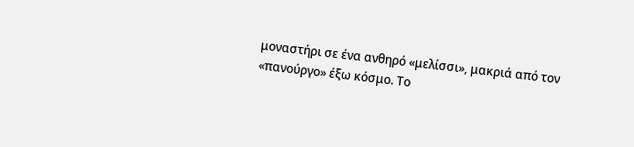μοναστήρι σε ένα ανθηρό «μελίσσι», μακριά από τον «πανούργο» έξω κόσμο. Το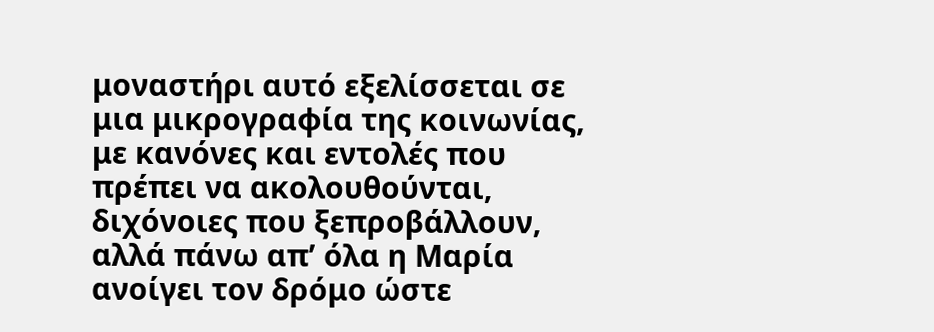μοναστήρι αυτό εξελίσσεται σε μια μικρογραφία της κοινωνίας, με κανόνες και εντολές που πρέπει να ακολουθούνται, διχόνοιες που ξεπροβάλλουν, αλλά πάνω απ’ όλα η Μαρία ανοίγει τον δρόμο ώστε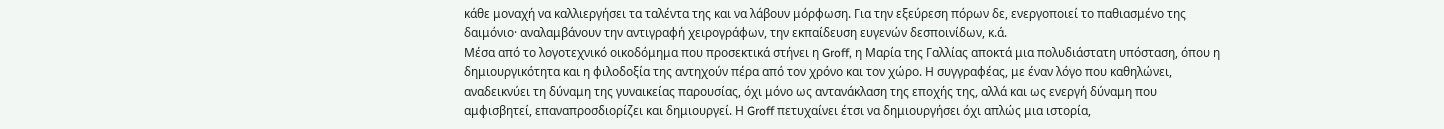κάθε μοναχή να καλλιεργήσει τα ταλέντα της και να λάβουν μόρφωση. Για την εξεύρεση πόρων δε, ενεργοποιεί το παθιασμένο της δαιμόνιο· αναλαμβάνουν την αντιγραφή χειρογράφων, την εκπαίδευση ευγενών δεσποινίδων, κ.ά.
Μέσα από το λογοτεχνικό οικοδόμημα που προσεκτικά στήνει η Groff, η Μαρία της Γαλλίας αποκτά μια πολυδιάστατη υπόσταση, όπου η δημιουργικότητα και η φιλοδοξία της αντηχούν πέρα από τον χρόνο και τον χώρο. Η συγγραφέας, με έναν λόγο που καθηλώνει, αναδεικνύει τη δύναμη της γυναικείας παρουσίας, όχι μόνο ως αντανάκλαση της εποχής της, αλλά και ως ενεργή δύναμη που αμφισβητεί, επαναπροσδιορίζει και δημιουργεί. Η Groff πετυχαίνει έτσι να δημιουργήσει όχι απλώς μια ιστορία,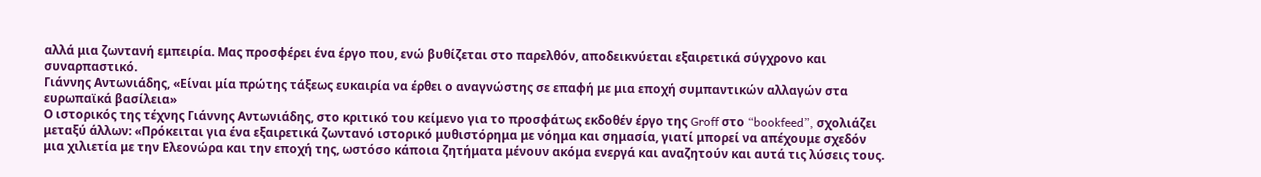αλλά μια ζωντανή εμπειρία. Μας προσφέρει ένα έργο που, ενώ βυθίζεται στο παρελθόν, αποδεικνύεται εξαιρετικά σύγχρονο και συναρπαστικό.
Γιάννης Αντωνιάδης, «Είναι μία πρώτης τάξεως ευκαιρία να έρθει ο αναγνώστης σε επαφή με μια εποχή συμπαντικών αλλαγών στα ευρωπαϊκά βασίλεια»
Ο ιστορικός της τέχνης Γιάννης Αντωνιάδης, στο κριτικό του κείμενο για το προσφάτως εκδοθέν έργο της Groff στο “bookfeed”, σχολιάζει μεταξύ άλλων: «Πρόκειται για ένα εξαιρετικά ζωντανό ιστορικό μυθιστόρημα με νόημα και σημασία, γιατί μπορεί να απέχουμε σχεδόν μια χιλιετία με την Ελεονώρα και την εποχή της, ωστόσο κάποια ζητήματα μένουν ακόμα ενεργά και αναζητούν και αυτά τις λύσεις τους.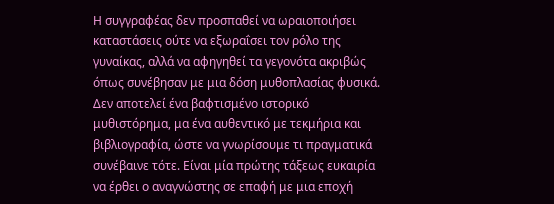Η συγγραφέας δεν προσπαθεί να ωραιοποιήσει καταστάσεις ούτε να εξωραΐσει τον ρόλο της γυναίκας, αλλά να αφηγηθεί τα γεγονότα ακριβώς όπως συνέβησαν με μια δόση μυθοπλασίας φυσικά. Δεν αποτελεί ένα βαφτισμένο ιστορικό μυθιστόρημα, μα ένα αυθεντικό με τεκμήρια και βιβλιογραφία, ώστε να γνωρίσουμε τι πραγματικά συνέβαινε τότε. Είναι μία πρώτης τάξεως ευκαιρία να έρθει ο αναγνώστης σε επαφή με μια εποχή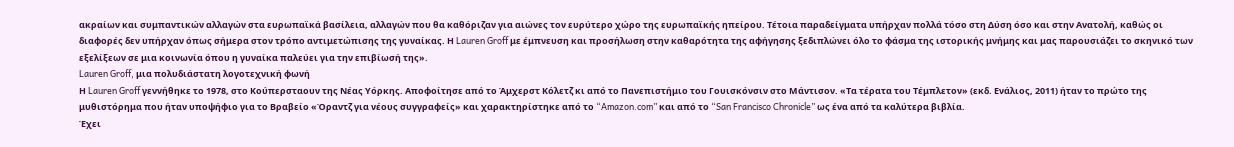ακραίων και συμπαντικών αλλαγών στα ευρωπαϊκά βασίλεια, αλλαγών που θα καθόριζαν για αιώνες τον ευρύτερο χώρο της ευρωπαϊκής ηπείρου. Τέτοια παραδείγματα υπήρχαν πολλά τόσο στη Δύση όσο και στην Ανατολή, καθώς οι διαφορές δεν υπήρχαν όπως σήμερα στον τρόπο αντιμετώπισης της γυναίκας. Η Lauren Groff με έμπνευση και προσήλωση στην καθαρότητα της αφήγησης ξεδιπλώνει όλο το φάσμα της ιστορικής μνήμης και μας παρουσιάζει το σκηνικό των εξελίξεων σε μια κοινωνία όπου η γυναίκα παλεύει για την επιβίωσή της».
Lauren Groff, μια πολυδιάστατη λογοτεχνική φωνή
Η Lauren Groff γεννήθηκε το 1978, στο Κούπερσταουν της Νέας Υόρκης. Αποφοίτησε από το Άμχερστ Κόλετζ κι από το Πανεπιστήμιο του Γουισκόνσιν στο Μάντισον. «Τα τέρατα του Τέμπλετον» (εκδ. Ενάλιος, 2011) ήταν το πρώτο της μυθιστόρημα που ήταν υποψήφιο για το Βραβείο «Όραντζ για νέους συγγραφείς» και χαρακτηρίστηκε από το “Amazon.com” και από το “San Francisco Chronicle” ως ένα από τα καλύτερα βιβλία.
Έχει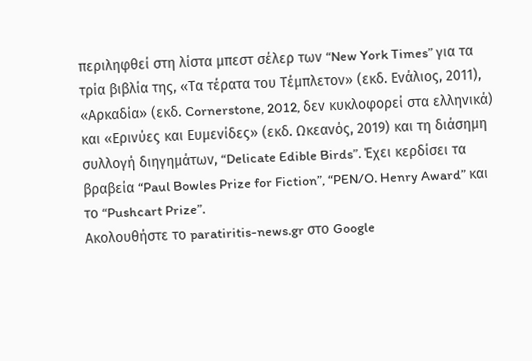περιληφθεί στη λίστα μπεστ σέλερ των “New York Times” για τα τρία βιβλία της, «Τα τέρατα του Τέμπλετον» (εκδ. Ενάλιος, 2011), «Αρκαδία» (εκδ. Cornerstone, 2012, δεν κυκλοφορεί στα ελληνικά) και «Ερινύες και Ευμενίδες» (εκδ. Ωκεανός, 2019) και τη διάσημη συλλογή διηγημάτων, “Delicate Edible Birds”. Έχει κερδίσει τα βραβεία “Paul Bowles Prize for Fiction”, “PEN/O. Henry Award” και το “Pushcart Prize”.
Ακολουθήστε το paratiritis-news.gr στο Google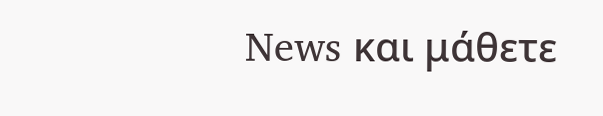News και μάθετε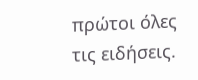πρώτοι όλες τις ειδήσεις.